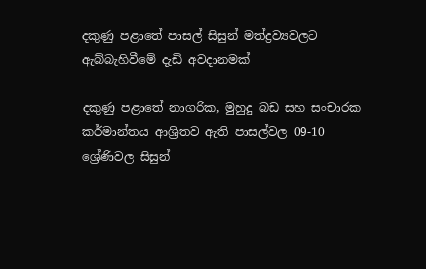දකුණු පළාතේ පාසල් සිසුන් මත්ද්‍රව්‍යවලට ඇබ්බැහිවීමේ දැඩි අවදානමක්

දකුණු පළාතේ නාගරික, මුහුදු බඩ සහ සංචාරක කර්මාන්තය ආශ්‍රිතව ඇති පාසල්වල 09-10 ශ්‍රේණිවල සිසුන්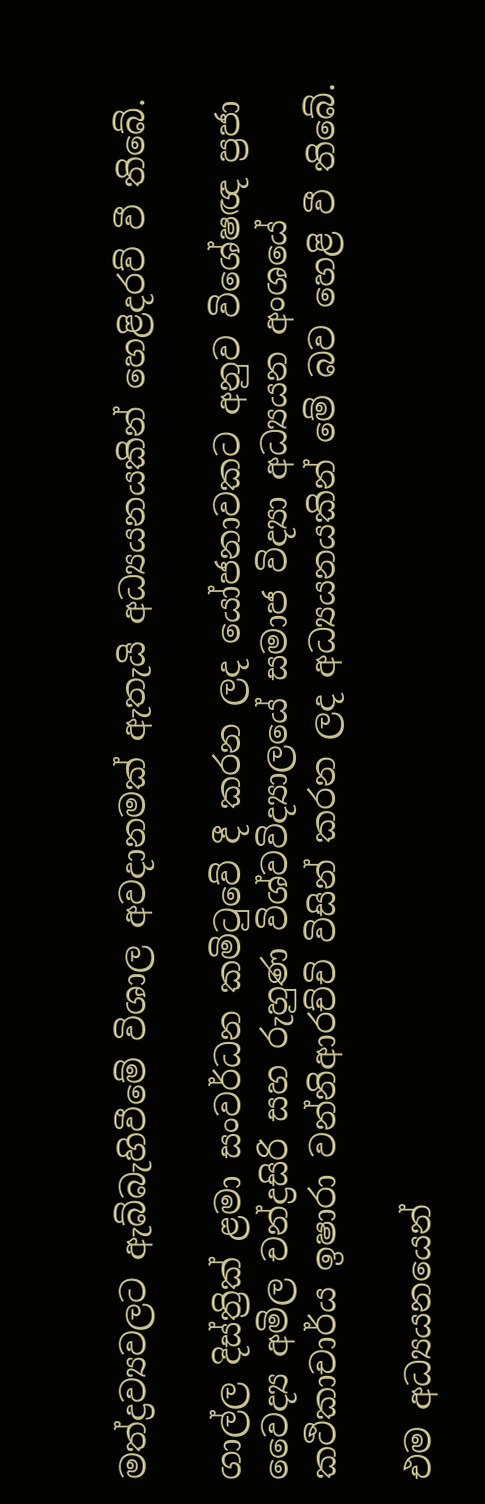මත්ද්‍රව්‍යවලට ඇබ්බැහිවීමේ විශාල අවදානමක් ඇතැයි අධ්‍යයනයකින් හෙළිදරව් වී තිබේ.

ගාල්ල දිස්ත්‍රික් ළමා සංවර්ධන කමිටුවේ දී කරන ලද යෝජනාවකට අනුව විශේෂඥ ප්‍රජා වෛද්‍ය අමිල චන්ද්‍රසිරි සහ රුහුණ විශ්වවිද්‍යාලයේ සමාජ විද්‍යා අධ්‍යයන අංශයේ කථිකාචාර්ය ඉෂාරා වන්නිආරච්චි විසින් කරන ලද අධ්‍යයනයකින් මේ බව හෙළි වී තිබේ.

එම අධ්‍යයනයෙන්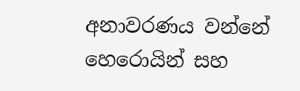අනාවරණය වන්නේ හෙරොයින් සහ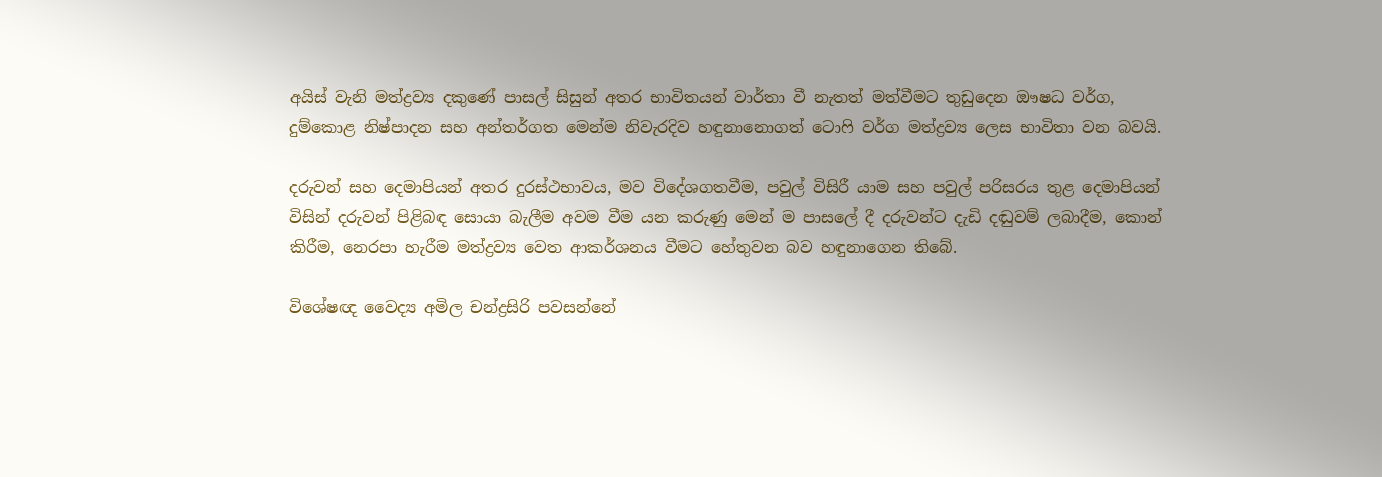අයිස් වැනි මත්ද්‍රව්‍ය දකුණේ පාසල් සිසුන් අතර භාවිතයන් වාර්තා වී නැතත් මත්වීමට තුඩුදෙන ඖෂධ වර්ග, දුම්කොළ නිෂ්පාදන සහ අන්තර්ගත මෙන්ම නිවැරදිව හඳුනානොගත් ටොෆි වර්ග මත්ද්‍රව්‍ය ලෙස භාවිතා වන බවයි.

දරුවන් සහ දෙමාපියන් අතර දුරස්ථභාවය, මව විදේශගතවීම, පවුල් විසිරී යාම සහ පවුල් පරිසරය තුළ දෙමාපියන් විසින් දරුවන් පිළිබඳ සොයා බැලීම අවම වීම යන කරුණු මෙන් ම පාසලේ දී දරුවන්ට දැඩි දඬුවම් ලබාදීම, කොන් කිරීම, නෙරපා හැරීම මත්ද්‍රව්‍ය වෙත ආකර්ශනය වීමට හේතුවන බව හඳුනාගෙන තිබේ.

විශේෂඥ වෛද්‍ය අමිල චන්ද්‍රසිරි පවසන්නේ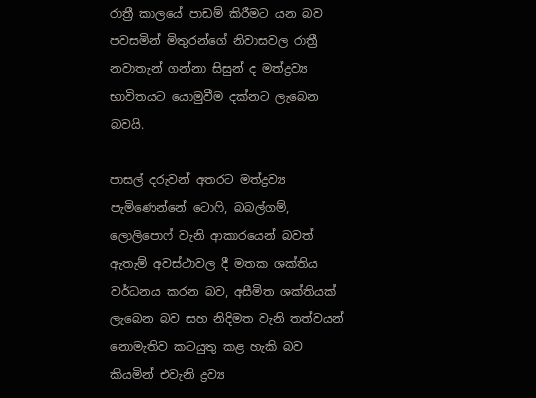රාත්‍රී කාලයේ පාඩම් කිරීමට යන බව පවසමින් මිතුරන්ගේ නිවාසවල රාත්‍රී නවාතැන් ගන්නා සිසුන් ද මත්ද්‍රව්‍ය භාවිතයට යොමුවීම දක්නට ලැබෙන බවයි.

පාසල් දරුවන් අතරට මත්ද්‍රව්‍ය පැමිණෙන්නේ ටොෆි, බබල්ගම්, ලොලිපොෆ් වැනි ආකාරයෙන් බවත් ඇතැම් අවස්ථාවල දී මතක ශක්තිය වර්ධනය කරන බව, අසීමිත ශක්තියක් ලැබෙන බව සහ නිදිමත වැනි තත්වයන් නොමැතිව කටයුතු කළ හැකි බව කියමින් එවැනි ද්‍රව්‍ය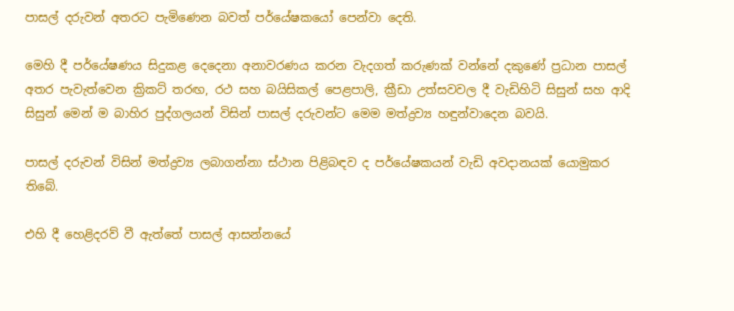පාසල් දරුවන් අතරට පැමිණෙන බවත් පර්යේෂකයෝ පෙන්වා දෙති.

මෙහි දී පර්යේෂණය සිදුකළ දෙදෙනා අනාවරණය කරන වැදගත් කරුණක් වන්නේ දකුණේ ප්‍රධාන පාසල් අතර පැවැත්වෙන ක්‍රිකට් තරඟ, රථ සහ බයිසිකල් පෙළපාලි, ක්‍රීඩා උත්සවවල දී වැඩිහිටි සිසුන් සහ ආදි සිසුන් මෙන් ම බාහිර පුද්ගලයන් විසින් පාසල් දරුවන්ට මෙම මත්ද්‍රව්‍ය හඳුන්වාදෙන බවයි.

පාසල් දරුවන් විසින් මත්ද්‍රව්‍ය ලබාගන්නා ස්ථාන පිළිබඳව ද පර්යේෂකයන් වැඩි අවදානයක් යොමුකර තිබේ.

එහි දී හෙළිදරව් වී ඇත්තේ පාසල් ආසන්නයේ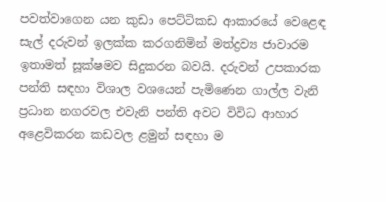පවත්වාගෙන යන කුඩා පෙට්ටිකඩ ආකාරයේ වෙළෙඳ සැල් දරුවන් ඉලක්ක කරගනිමින් මත්ද්‍රව්‍ය ජාවාරම ඉතාමත් සූක්ෂමව සිදුකරන බවයි. දරුවන් උපකාරක පන්ති සඳහා විශාල වශයෙන් පැමිණෙන ගාල්ල වැනි ප්‍රධාන නගරවල එවැනි පන්ති අවට විවිධ ආහාර අළෙවිකරන කඩවල ළමුන් සඳහා ම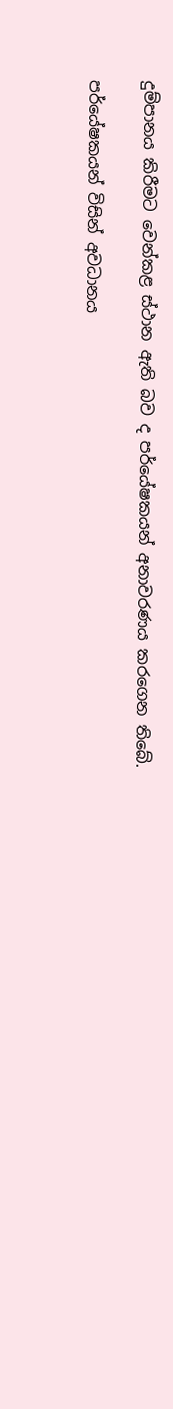දුම්පානය කිරීමට වෙන්කළ ස්ථාන ඇති බව ද පර්යේෂකයන් අනාවරණය කරගෙන තිබේ.

පර්යේෂකයන් විසින් අවධානය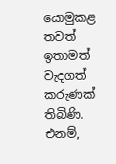යොමුකළ තවත් ඉතාමත් වැදගත් කරුණක් තිබිණි. එනම්,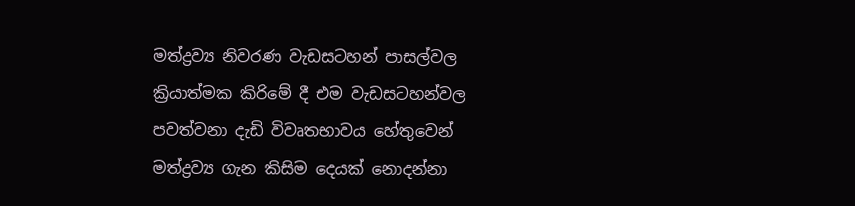මත්ද්‍රව්‍ය නිවරණ වැඩසටහන් පාසල්වල ක්‍රියාත්මක කිරිමේ දී එම වැඩසටහන්වල පවත්වනා දැඩි විවෘතභාවය හේතුවෙන් මත්ද්‍රව්‍ය ගැන කිසිම දෙයක් නොදන්නා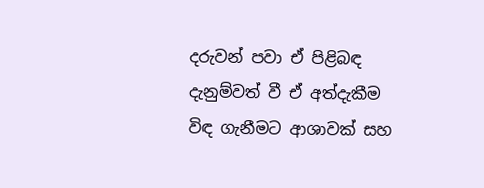දරුවන් පවා ඒ පිළිබඳ දැනුම්වත් වී ඒ අත්දැකීම විඳ ගැනීමට ආශාවක් සහ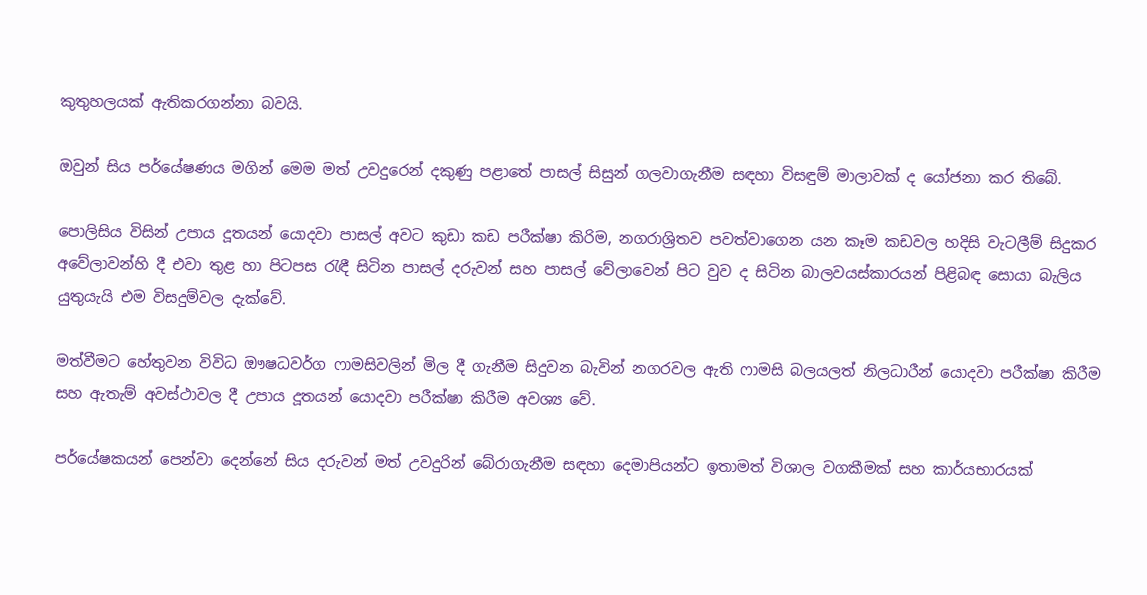කුතුහලයක් ඇතිකරගන්නා බවයි.

ඔවුන් සිය පර්යේෂණය මගින් මෙම මත් උවදුරෙන් දකුණු පළාතේ පාසල් සිසුන් ගලවාගැනීම සඳහා විසඳුම් මාලාවක් ද යෝජනා කර තිබේ.

පොලිසිය විසින් උපාය දූතයන් යොදවා පාසල් අවට කුඩා කඩ පරීක්ෂා කිරිම, නගරාශ්‍රිතව පවත්වාගෙන යන කෑම කඩවල හදිසි වැටලීම් සිදුකර අවේලාවන්හි දී එවා තුළ හා පිටපස රැඳී සිටින පාසල් දරුවන් සහ පාසල් වේලාවෙන් පිට වුව ද සිටින බාලවයස්කාරයන් පිළිබඳ සොයා බැලිය යුතුයැයි එම විසදුම්වල දැක්වේ.

මත්වීමට හේතුවන විවිධ ඖෂධවර්ග ෆාමසිවලින් මිල දී ගැනීම සිදුවන බැවින් නගරවල ඇති ෆාමසි බලයලත් නිලධාරීන් යොදවා පරීක්ෂා කිරීම සහ ඇතැම් අවස්ථාවල දී උපාය දූතයන් යොදවා පරීක්ෂා කිරීම අවශ්‍ය වේ.

පර්යේෂකයන් පෙන්වා දෙන්නේ සිය දරුවන් මත් උවදුරින් බේරාගැනීම සඳහා දෙමාපියන්ට ඉතාමත් විශාල වගකීමක් සහ කාර්යභාරයක්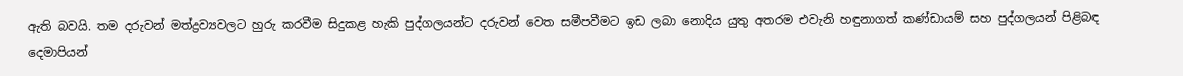ඇති බවයි. තම දරුවන් මත්ද්‍රව්‍යවලට හුරු කරවීම සිදුකළ හැකි පුද්ගලයන්ට දරුවන් වෙත සමීපවීමට ඉඩ ලබා නොදිය යුතු අතරම එවැනි හඳුනාගත් කණ්ඩායම් සහ පුද්ගලයන් පිළිබඳ දෙමාපියන්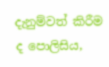දැනුම්වත් කිරීම ද පොලිසිය,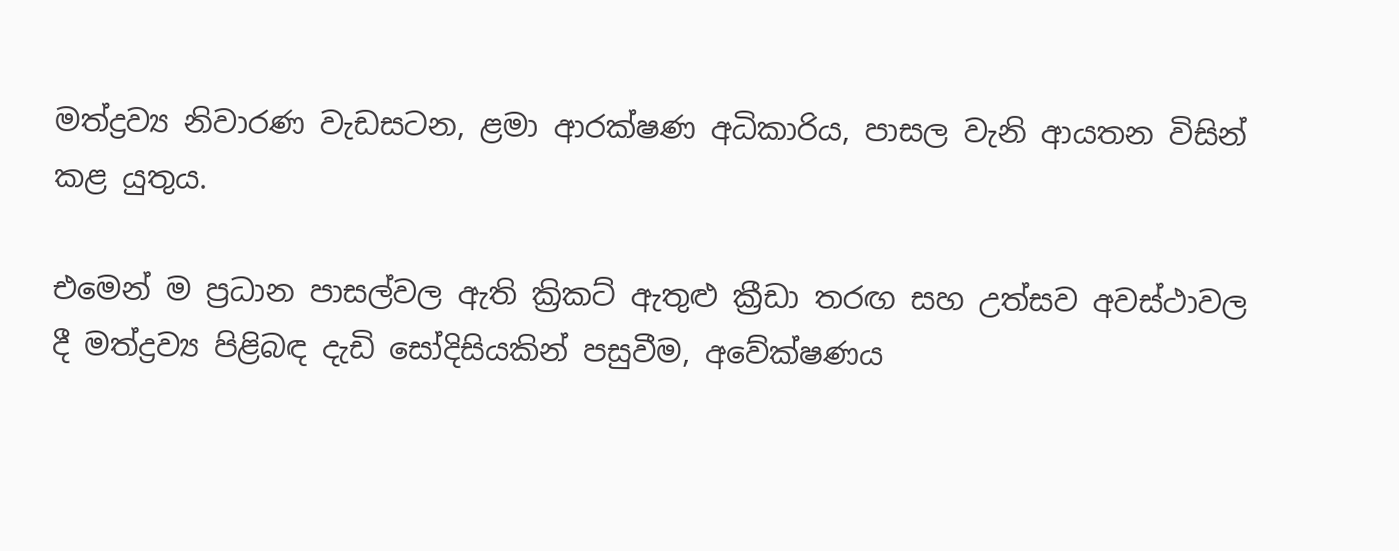මත්ද්‍රව්‍ය නිවාරණ වැඩසටන, ළමා ආරක්ෂණ අධිකාරිය, පාසල වැනි ආයතන විසින් කළ යුතුය.

එමෙන් ම ප්‍රධාන පාසල්වල ඇති ක්‍රිකට් ඇතුළු ක්‍රීඩා තරඟ සහ උත්සව අවස්ථාවල දී මත්ද්‍රව්‍ය පිළිබඳ දැඩි සෝදිසියකින් පසුවීම, අවේක්ෂණය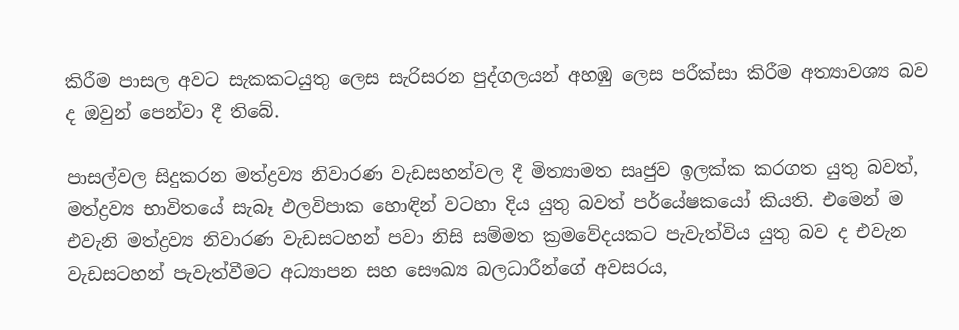කිරීම පාසල අවට සැකකටයුතු ලෙස සැරිසරන පුද්ගලයන් අහඹු ලෙස පරීක්සා කිරීම අත්‍යාවශ්‍ය බව ද ඔවුන් පෙන්වා දී තිබේ.

පාසල්වල සිදුකරන මත්ද්‍රව්‍ය නිවාරණ වැඩසහන්වල දී මිත්‍යාමත සෘජුව ඉලක්ක කරගත යුතු බවත්, මත්ද්‍රව්‍ය භාවිතයේ සැබෑ ඵලවිපාක හොඳින් වටහා දිය යුතු බවත් පර්යේෂකයෝ කියති. එමෙන් ම එවැනි මත්ද්‍රව්‍ය නිවාරණ වැඩසටහන් පවා නිසි සම්මත ක්‍රමවේදයකට පැවැත්විය යුතු බව ද එවැන වැඩසටහන් පැවැත්වීමට අධ්‍යාපන සහ සෞඛ්‍ය බලධාරීන්ගේ අවසරය,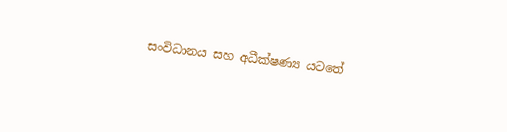සංවිධානය සහ අධීක්ෂණ්‍ය යටතේ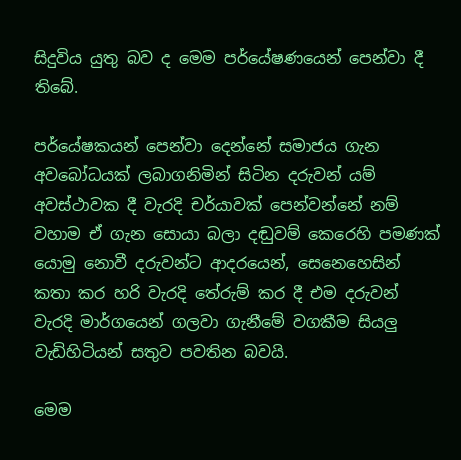සිදුවිය යුතු බව ද මෙම පර්යේෂණයෙන් පෙන්වා දී තිබේ.

පර්යේෂකයන් පෙන්වා දෙන්නේ සමාජය ගැන අවබෝධයක් ලබාගනිමින් සිටින දරුවන් යම් අවස්ථාවක දී වැරදි චර්යාවක් පෙන්වන්නේ නම් වහාම ඒ ගැන සොයා බලා දඬුවම් කෙරෙහි පමණක් යොමු නොවී දරුවන්ට ආදරයෙන්, සෙනෙහෙසින් කතා කර හරි වැරදි තේරුම් කර දී එම දරුවන් වැරදි මාර්ගයෙන් ගලවා ගැනීමේ වගකීම සියලු වැඩිහිටියන් සතුව පවතින බවයි.

මෙම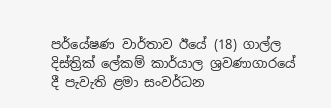පර්යේෂණ වාර්තාව ඊයේ (18) ගාල්ල දිස්ත්‍රික් ලේකම් කාර්යාල ශ්‍රවණාගාරයේ දී පැවැති ළමා සංවර්ධන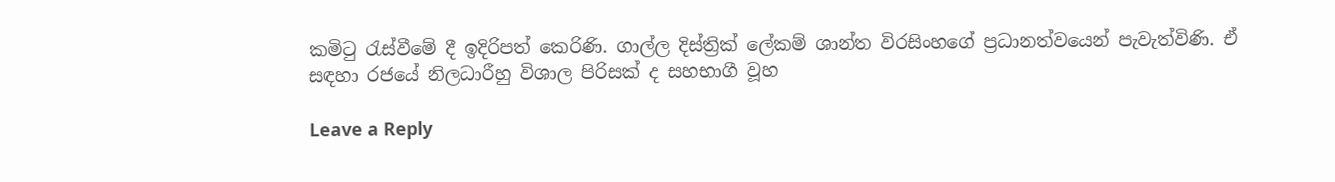කමිටු රැස්වීමේ දී ඉදිරිපත් කෙරිණි. ගාල්ල දිස්ත්‍රික් ලේකම් ශාන්ත විරසිංහගේ ප්‍රධානත්වයෙන් පැවැත්විණි. ඒ සඳහා රජයේ නිලධාරීහු විශාල පිරිසක් ද සහභාගී වූහ

Leave a Reply